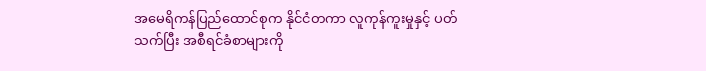အမေရိကန်ပြည်ထောင်စုက နိုင်ငံတကာ လူကုန်ကူးမှုနှင့် ပတ်သက်ပြီး အစီရင်ခံစာများကို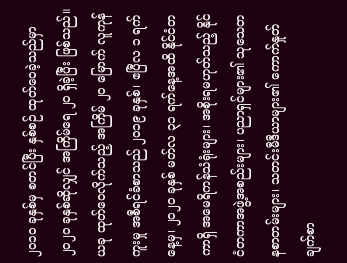၂၀၁၀ ခုနှစ်မှ စတင်ပြီး နှစ်စဉ် ထုတ်ဝေခဲ့သည်မှာ ၂၀၂၀ ခုနှစ်ဆိုလျှင် အကြိမ်ရေ ၂၀ ရှိခဲ့ပြီး ဖြစ်သည်။
ယခု ထုတ်ဝေလိုက်သည့် အကြိမ် ၂၀ မြောက် လူကုန်ကူးမှု အစီရင်ခံစာသည် ၂၀၁၉ ခုနှစ်၊ ဧပြီလ ၁ ရက်နေ့မှ၊ ၂၀၂၀ ခုနှစ် မတ်လ ၃၁ ရက်နေ့အထိ နိုင်ငံတကာရှိ အမေရိကန်သံရုံးများ၊ အစိုးရမဟုတ်သည့် နိုင်ငံတကာအဖွဲ့အစည်းများ၊ ပညာရှင်များ၏ သုသေတနစာတမ်းများ၊ သတင်းမီဒီယာများ၏ ကောက်နှုတ်ချက်စာ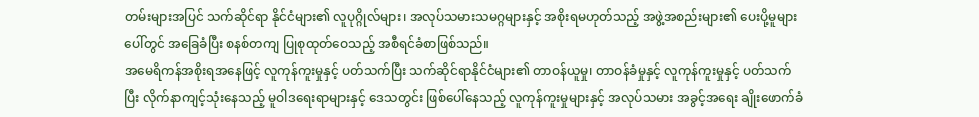တမ်းများအပြင် သက်ဆိုင်ရာ နိုင်ငံများ၏ လူပုဂ္ဂိုလ်များ၊ အလုပ်သမားသမဂ္ဂများနှင့် အစိုးရမဟုတ်သည့် အဖွဲ့အစည်းများ၏ ပေးပို့မူများပေါ်တွင် အခြေခံပြီး စနစ်တကျ ပြုစုထုတ်ဝေသည့် အစီရင်ခံစာဖြစ်သည်။
အမေရိကန်အစိုးရအနေဖြင့် လူကုန်ကူးမှုနှင့် ပတ်သက်ပြီး သက်ဆိုင်ရာနိုင်ငံများ၏ တာဝန်ယူမှု၊ တာဝန်ခံမှုနှင့် လူကုန်ကူးမှုနှင့် ပတ်သက်ပြီး လိုက်နာကျင့်သုံးနေသည့် မူဝါဒရေးရာများနှင့် ဒေသတွင်း ဖြစ်ပေါ်နေသည့် လူကုန်ကူးမှုများနှင့် အလုပ်သမား အခွင့်အရေး ချိုးဖောက်ခံ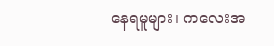နေရမူများ၊ ကလေးအ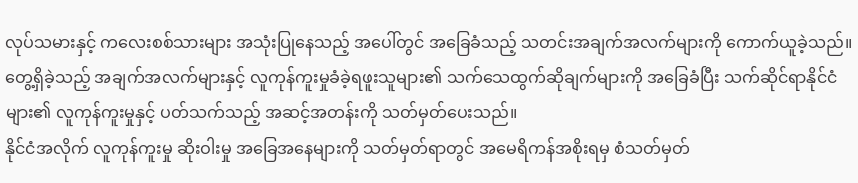လုပ်သမားနှင့် ကလေးစစ်သားများ အသုံးပြုနေသည့် အပေါ်တွင် အခြေခံသည့် သတင်းအချက်အလက်များကို ကောက်ယူခဲ့သည်။
တွေ့ရှိခဲ့သည့် အချက်အလက်များနှင့် လူကုန်ကူးမှုခံခဲ့ရဖူးသူများ၏ သက်သေထွက်ဆိုချက်များကို အခြေခံပြီး သက်ဆိုင်ရာနိုင်ငံများ၏ လူကုန်ကူးမှုနှင့် ပတ်သက်သည့် အဆင့်အတန်းကို သတ်မှတ်ပေးသည်။
နိုင်ငံအလိုက် လူကုန်ကူးမှု ဆိုးဝါးမှု အခြေအနေများကို သတ်မှတ်ရာတွင် အမေရိကန်အစိုးရမှ စံသတ်မှတ်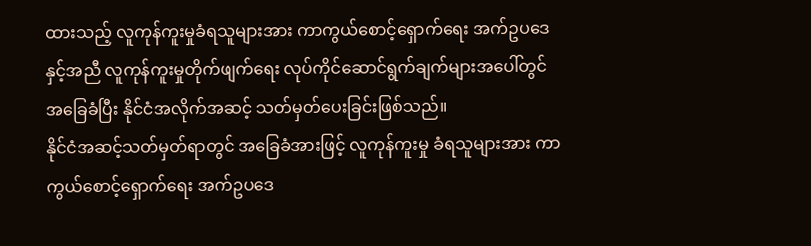ထားသည့် လူကုန်ကူးမှုခံရသူများအား ကာကွယ်စောင့်ရှောက်ရေး အက်ဥပဒေနှင့်အညီ လူကုန်ကူးမှုတိုက်ဖျက်ရေး လုပ်ကိုင်ဆောင်ရွက်ချက်များအပေါ်တွင် အခြေခံပြီး နိုင်ငံအလိုက်အဆင့် သတ်မှတ်ပေးခြင်းဖြစ်သည်။
နိုင်ငံအဆင့်သတ်မှတ်ရာတွင် အခြေခံအားဖြင့် လူကုန်ကူးမှု ခံရသူများအား ကာကွယ်စောင့်ရှောက်ရေး အက်ဥပဒေ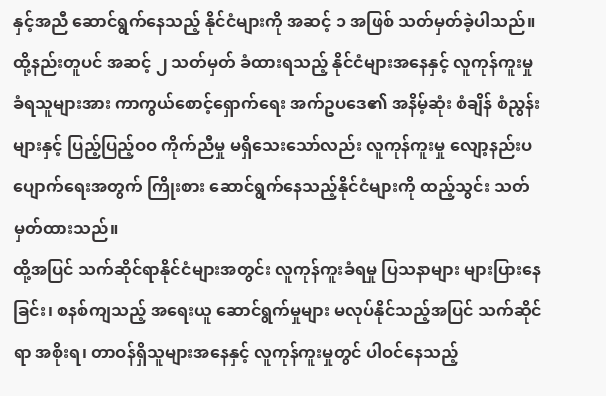နှင့်အညီ ဆောင်ရွက်နေသည့် နိုင်ငံများကို အဆင့် ၁ အဖြစ် သတ်မှတ်ခဲ့ပါသည်။ ထို့နည်းတူပင် အဆင့် ၂ သတ်မှတ် ခံထားရသည့် နိုင်ငံများအနေနှင့် လူကုန်ကူးမှု ခံရသူများအား ကာကွယ်စောင့်ရှောက်ရေး အက်ဥပဒေ၏ အနိမ့်ဆုံး စံချိန် စံညွန်းများနှင့် ပြည့်ပြည့်ဝဝ ကိုက်ညီမှု မရှိသေးသော်လည်း လူကုန်ကူးမှု လျော့နည်းပပျောက်ရေးအတွက် ကြိုးစား ဆောင်ရွက်နေသည့်နိုင်ငံများကို ထည့်သွင်း သတ်မှတ်ထားသည်။
ထို့အပြင် သက်ဆိုင်ရာနိုင်ငံများအတွင်း လူကုန်ကူးခံရမှု ပြသနာများ များပြားနေခြင်း၊ စနစ်ကျသည့် အရေးယူ ဆောင်ရွက်မှုများ မလုပ်နိုင်သည့်အပြင် သက်ဆိုင်ရာ အစိုးရ၊ တာဝန်ရှိသူများအနေနှင့် လူကုန်ကူးမှုတွင် ပါဝင်နေသည့်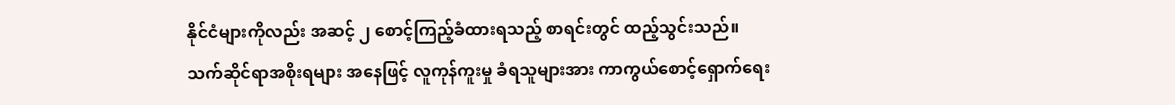နိုင်ငံများကိုလည်း အဆင့် ၂ စောင့်ကြည့်ခံထားရသည့် စာရင်းတွင် ထည့်သွင်းသည်။
သက်ဆိုင်ရာအစိုးရများ အနေဖြင့် လူကုန်ကူးမှု ခံရသူများအား ကာကွယ်စောင့်ရှောက်ရေး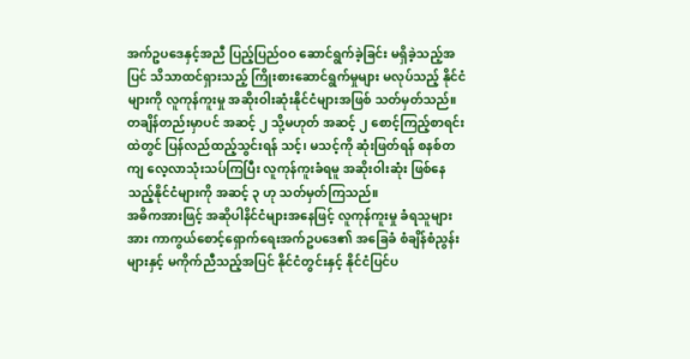အက်ဥပဒေနှင့်အညီ ပြည့်ပြည်ဝဝ ဆောင်ရွက်ခဲ့ခြင်း မရှိခဲ့သည့်အပြင် သိသာထင်ရှားသည့် ကြိုးစားဆောင်ရွက်မှုများ မလုပ်သည့် နိုင်ငံများကို လူကုန်ကူးမှု အဆိုးဝါးဆုံးနိုင်ငံများအဖြစ် သတ်မှတ်သည်။
တချိန်တည်းမှာပင် အဆင့် ၂ သို့မဟုတ် အဆင့် ၂ စောင့်ကြည့်စာရင်းထဲတွင် ပြန်လည်ထည့်သွင်းရန် သင့်၊ မသင့်ကို ဆုံးဖြတ်ရန် စနစ်တကျ လေ့လာသုံးသပ်ကြပြီး လူကုန်ကူးခံရမူ အဆိုးဝါးဆုံး ဖြစ်နေသည့်နိုင်ငံများကို အဆင့် ၃ ဟု သတ်မှတ်ကြသည်။
အဓိကအားဖြင့် အဆိုပါနိင်ငံများအနေဖြင့် လူကုန်ကူးမှု ခံရသူများအား ကာကွယ်စောင့်ရှောက်ရေးအက်ဥပဒေ၏ အခြေခံ စံချိန်စံညွန်းများနှင့် မကိုက်ညီသည့်အပြင် နိုင်ငံတွင်းနှင့် နိုင်ငံပြင်ပ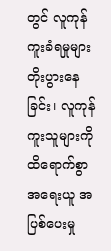တွင် လူကုန်ကူးခံရမှုများ တိုးပွားနေခြင်း၊ လူကုန်ကူးသူများကို ထိရောက်စွာ အရေးယူ အပြစ်ပေးမှု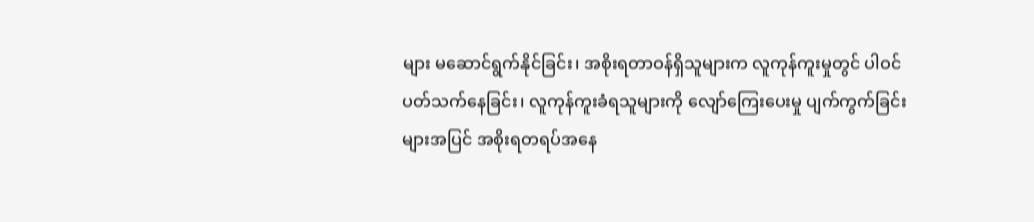များ မဆောင်ရွက်နိုင်ခြင်း၊ အစိုးရတာဝန်ရှိသူများက လူကုန်ကူးမှုတွင် ပါဝင် ပတ်သက်နေခြင်း၊ လူကုန်ကူးခံရသူများကို လျော်ကြေးပေးမှု ပျက်ကွက်ခြင်းများအပြင် အစိုးရတရပ်အနေ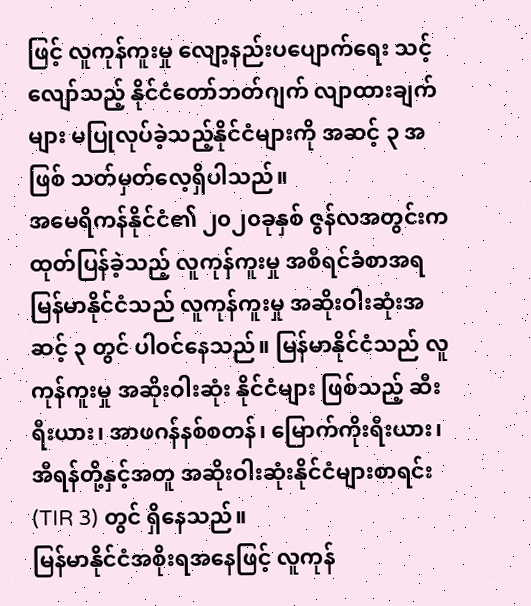ဖြင့် လူကုန်ကူးမှု လျော့နည်းပပျောက်ရေး သင့်လျော်သည့် နိုင်ငံတော်ဘတ်ဂျက် လျာထားချက်များ မပြုလုပ်ခဲ့သည့်နိုင်ငံများကို အဆင့် ၃ အဖြစ် သတ်မှတ်လေ့ရှိပါသည်။
အမေရိကန်နိုင်ငံ၏ ၂၀၂၀ခုနှစ် ဇွန်လအတွင်းက ထုတ်ပြန်ခဲ့သည့် လူကုန်ကူးမှု အစီရင်ခံစာအရ မြန်မာနိုင်ငံသည် လူကုန်ကူးမှု အဆိုးဝါးဆုံးအဆင့် ၃ တွင် ပါဝင်နေသည်။ မြန်မာနိုင်ငံသည် လူကုန်ကူးမှု အဆိုးဝါးဆုံး နိုင်ငံများ ဖြစ်သည့် ဆီးရီးယား၊ အာဖဂန်နစ်စတန်၊ မြောက်ကိုးရီးယား၊ အီရန်တို့နှင့်အတူ အဆိုးဝါးဆုံးနိုင်ငံများစာရင်း (TIR 3) တွင် ရှိနေသည်။
မြန်မာနိုင်ငံအစိုးရအနေဖြင့် လူကုန်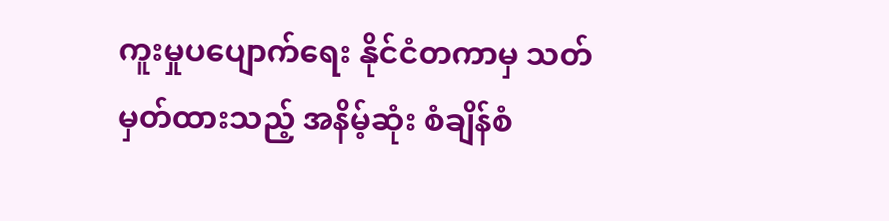ကူးမှုပပျောက်ရေး နိုင်ငံတကာမှ သတ်မှတ်ထားသည့် အနိမ့်ဆုံး စံချိန်စံ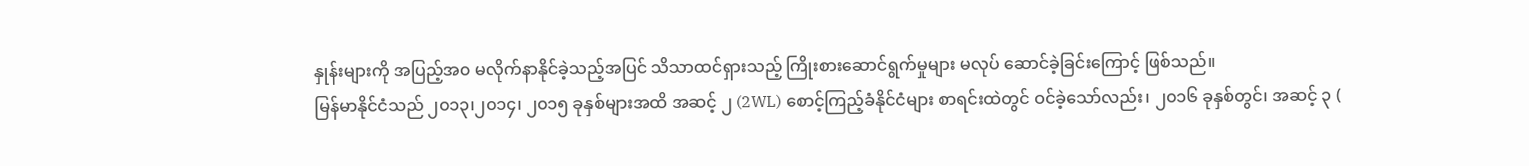နှုန်းများကို အပြည့်အ၀ မလိုက်နာနိုင်ခဲ့သည့်အပြင် သိသာထင်ရှားသည့် ကြိုးစားဆောင်ရွက်မှုများ မလုပ် ဆောင်ခဲ့ခြင်းကြောင့် ဖြစ်သည်။
မြန်မာနိုင်ငံသည် ၂၀၁၃၊၂၀၁၄၊ ၂၀၁၅ ခုနှစ်များအထိ အဆင့် ၂ (2WL) စောင့်ကြည့်ခံနိုင်ငံများ စာရင်းထဲတွင် ဝင်ခဲ့သော်လည်း၊ ၂၀၁၆ ခုနှစ်တွင်၊ အဆင့် ၃ (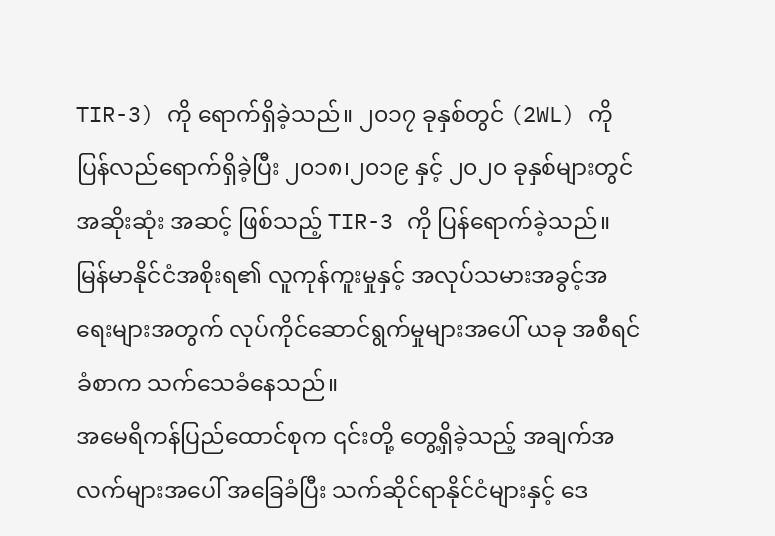TIR-3) ကို ရောက်ရှိခဲ့သည်။ ၂၀၁၇ ခုနှစ်တွင် (2WL) ကို ပြန်လည်ရောက်ရှိခဲ့ပြီး ၂၀၁၈၊၂၀၁၉ နှင့် ၂၀၂၀ ခုနှစ်များတွင် အဆိုးဆုံး အဆင့် ဖြစ်သည့် TIR-3 ကို ပြန်ရောက်ခဲ့သည်။
မြန်မာနိုင်ငံအစိုးရ၏ လူကုန်ကူးမှုနှင့် အလုပ်သမားအခွင့်အရေးများအတွက် လုပ်ကိုင်ဆောင်ရွက်မှုများအပေါ် ယခု အစီရင်ခံစာက သက်သေခံနေသည်။
အမေရိကန်ပြည်ထောင်စုက ၎င်းတို့ တွေ့ရှိခဲ့သည့် အချက်အလက်များအပေါ် အခြေခံပြီး သက်ဆိုင်ရာနိုင်ငံများနှင့် ဒေ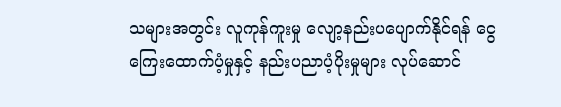သများအတွင်း လူကုန်ကူးမှု လျော့နည်းပပျောက်နိုင်ရန် ငွေကြေးထောက်ပံ့မှုနှင့် နည်းပညာပံ့ပိုးမှုများ လုပ်ဆောင်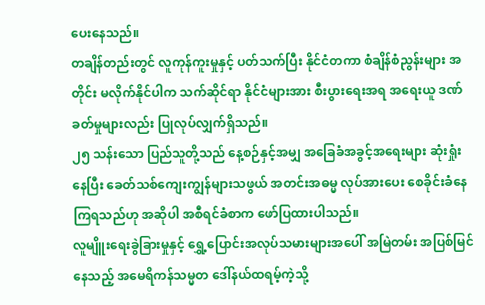ပေးနေသည်။
တချိန်တည်းတွင် လူကုန်ကူးမှုနှင့် ပတ်သက်ပြီး နိုင်ငံတကာ စံချိန်စံညွန်းများ အတိုင်း မလိုက်နိုင်ပါက သက်ဆိုင်ရာ နိုင်ငံများအား စီးပွားရေးအရ အရေးယူ ဒဏ်ခတ်မှုများလည်း ပြုလုပ်လျှက်ရှိသည်။
၂၅ သန်းသော ပြည်သူတို့သည် နေ့စဉ်နှင့်အမျှ အခြေခံအခွင့်အရေးများ ဆုံးရှုံးနေပြီး ခေတ်သစ်ကျေးကျွန်များသဖွယ် အတင်းအဓမ္မ လုပ်အားပေး စေခိုင်းခံနေကြရသည်ဟု အဆိုပါ အစီရင်ခံစာက ဖော်ပြထားပါသည်။
လူမျိူးရေးခွဲခြားမှုနှင့် ရွှေ့ပြောင်းအလုပ်သမားများအပေါ် အမြဲတမ်း အပြစ်မြင်နေသည့် အမေရိကန်သမ္မတ ဒေါ်နယ်ထရမ့်ကဲ့သို့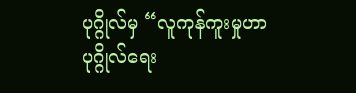ပုဂ္ဂိုလ်မှ “လူကုန်ကူးမှုဟာ ပုဂ္ဂိုလ်ရေး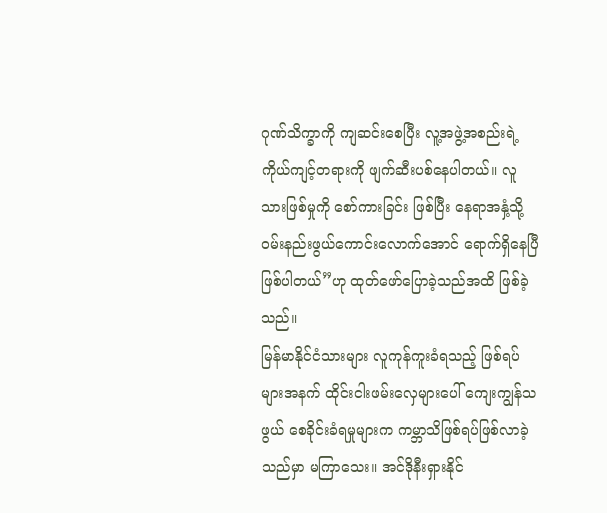ဂုဏ်သိက္ခာကို ကျဆင်းစေပြီး လူ့အဖွဲ့အစည်းရဲ့ ကိုယ်ကျင့်တရားကို ဖျက်ဆီးပစ်နေပါတယ်။ လူသားဖြစ်မှုကို စော်ကားခြင်း ဖြစ်ပြီး နေရာအနှံ့သို့ ဝမ်းနည်းဖွယ်ကောင်းလောက်အောင် ရောက်ရှိနေပြီဖြစ်ပါတယ်”ဟု ထုတ်ဖော်ပြောခဲ့သည်အထိ ဖြစ်ခဲ့သည်။
မြန်မာနိုင်ငံသားများ လူကုန်ကူးခံရသည့် ဖြစ်ရပ်များအနက် ထိုင်းငါးဖမ်းလှေများပေါ် ကျေးကျွန်သဖွယ် စေခိုင်းခံရမှုများက ကမ္ဘာသိဖြစ်ရပ်ဖြစ်လာခဲ့သည်မှာ မကြာသေး။ အင်ဒိုနီးရှားနိုင်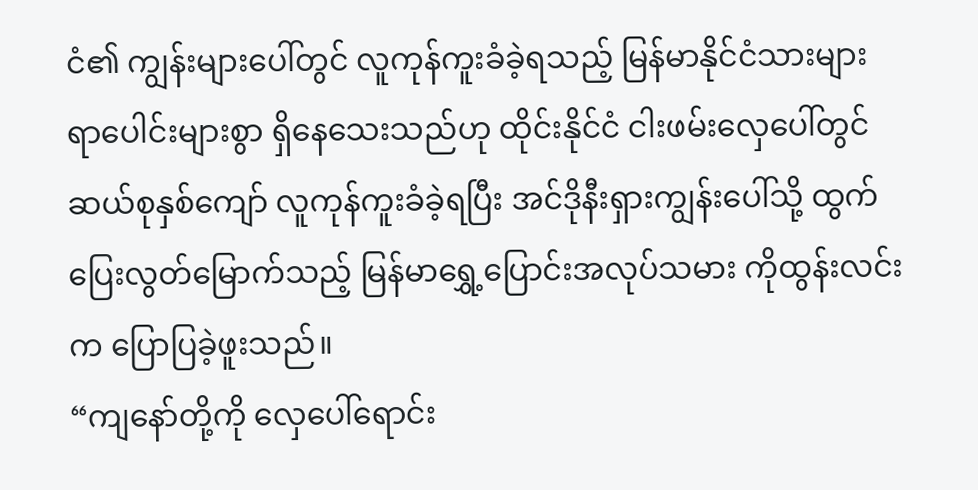ငံ၏ ကျွန်းများပေါ်တွင် လူကုန်ကူးခံခဲ့ရသည့် မြန်မာနိုင်ငံသားများ ရာပေါင်းများစွာ ရှိနေသေးသည်ဟု ထိုင်းနိုင်ငံ ငါးဖမ်းလှေပေါ်တွင် ဆယ်စုနှစ်ကျော် လူကုန်ကူးခံခဲ့ရပြီး အင်ဒိုနီးရှားကျွန်းပေါ်သို့ ထွက်ပြေးလွတ်မြောက်သည့် မြန်မာရွှေ့ပြောင်းအလုပ်သမား ကိုထွန်းလင်းက ပြောပြခဲ့ဖူးသည်။
“ကျနော်တို့ကို လှေပေါ်ရောင်း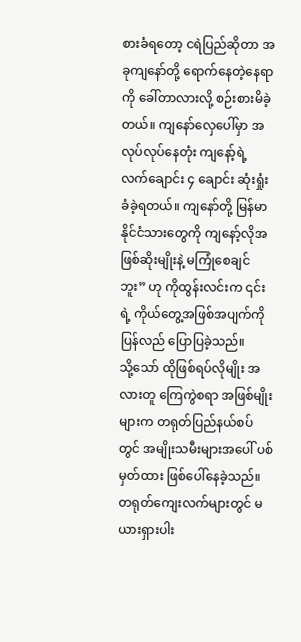စားခံရတော့ ငရဲပြည်ဆိုတာ အခုကျနော်တို့ ရောက်နေတဲ့နေရာကို ခေါ်တာလားလို့ စဉ်းစားမိခဲ့တယ်။ ကျနော်လှေပေါ်မှာ အလုပ်လုပ်နေတုံး ကျနော့်ရဲ့ လက်ချောင်း ၄ ချောင်း ဆုံးရှုံးခံခဲ့ရတယ်။ ကျနော်တို့ မြန်မာနိုင်ငံသားတွေကို ကျနော့်လိုအဖြစ်ဆိုးမျိုးနဲ့ မကြုံစေချင်ဘူး” ဟု ကိုထွန်းလင်းက ၎င်းရဲ့ ကိုယ်တွေ့အဖြစ်အပျက်ကို ပြန်လည် ပြောပြခဲ့သည်။
သို့သော် ထိုဖြစ်ရပ်လိုမျိုး အလားတူ ကြေကွဲစရာ အဖြစ်မျိုးများက တရုတ်ပြည်နယ်စပ်တွင် အမျိုးသမီးများအပေါ် ပစ်မှတ်ထား ဖြစ်ပေါ်နေခဲ့သည်။ တရုတ်ကျေးလက်များတွင် မယားရှားပါး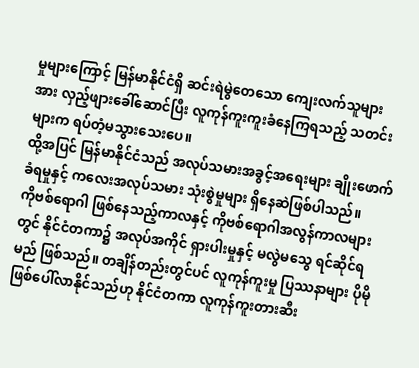မှုများကြောင့် မြန်မာနိုင်ငံရှိ ဆင်းရဲမွဲတေသော ကျေးလက်သူများအား လှည့်ဖျားခေါ်ဆောင်ပြီး လူကုန်ကူးကူးခံနေကြရသည့် သတင်းများက ရပ်တံ့မသွားသေးပေ။
ထို့အပြင် မြန်မာနိုင်ငံသည် အလုပ်သမားအခွင့်အရေးများ ချိုးဖောက်ခံရမှုနှင့် ကလေးအလုပ်သမား သုံးစွဲမှုများ ရှိနေဆဲဖြစ်ပါသည်။
ကိုဗစ်ရောဂါ ဖြစ်နေသည့်ကာလနှင့် ကိုဗစ်ရောဂါအလွန်ကာလများတွင် နိုင်ငံတကာ၌ အလုပ်အကိုင် ရှားပါးမှုနှင့် မလွဲမသွေ ရင်ဆိုင်ရမည် ဖြစ်သည်။ တချိန်တည်းတွင်ပင် လူကုန်ကူးမှု ပြဿနာများ ပိုမိုဖြစ်ပေါ်လာနိုင်သည်ဟု နိုင်ငံတကာ လူကုန်ကူးတားဆီး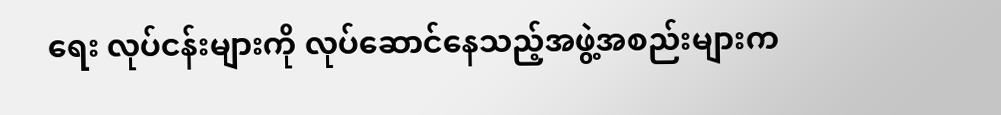ရေး လုပ်ငန်းများကို လုပ်ဆောင်နေသည့်အဖွဲ့အစည်းများက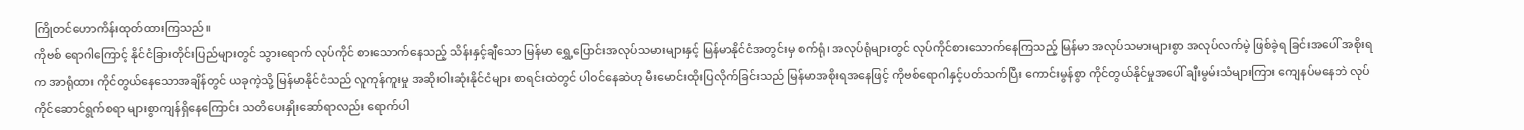ကြိုတင်ဟောကိန်းထုတ်ထားကြသည်။
ကိုဗစ် ရောဂါကြောင့် နိုင်ငံခြားတိုင်းပြည်များတွင် သွားရောက် လုပ်ကိုင် စားသောက်နေသည့် သိန်းနှင့်ချီသော မြန်မာ ရွှေ့ပြောင်းအလုပ်သမားများနှင့် မြန်မာနိုင်ငံအတွင်းမှ စက်ရုံ၊ အလုပ်ရုံများတွင် လုပ်ကိုင်စားသောက်နေကြသည့် မြန်မာ အလုပ်သမားများစွာ အလုပ်လက်မဲ့ ဖြစ်ခဲ့ရ ခြင်းအပေါ် အစိုးရက အာရုံထား ကိုင်တွယ်နေသောအချိန်တွင် ယခုကဲ့သို့ မြန်မာနိုင်ငံသည် လူကုန်ကူးမှု အဆိုးဝါးဆုံးနိုင်ငံများ စာရင်းထဲတွင် ပါဝင်နေဆဲဟု မီးမောင်းထိုးပြလိုက်ခြင်းသည် မြန်မာအစိုးရအနေဖြင့် ကိုဗစ်ရောဂါနှင့်ပတ်သက်ပြီး ကောင်းမွန်စွာ ကိုင်တွယ်နိုင်မှုအပေါ် ချီးမွမ်းသံများကြား ကျေနပ်မနေဘဲ လုပ်ကိုင်ဆောင်ရွက်စရာ များစွာကျန်ရှိနေကြောင်း သတိပေးနှိုးဆော်ရာလည်း ရောက်ပါ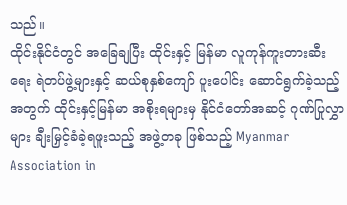သည်။
ထိုင်းနိုင်ငံတွင် အခြေချပြီး ထိုင်းနှင့် မြန်မာ လူကုန်ကူးတားဆီးရေး ရဲတပ်ဖွဲ့များနှင့် ဆယ်စုနှစ်ကျော် ပူးပေါင်း ဆောင်ရွက်ခဲ့သည့် အတွက် ထိုင်းနှင့်မြန်မာ အစိုးရများမှ နိုင်ငံတော်အဆင့် ဂုဏ်ပြုလွှာများ ချီးမြှင့်ခံခဲ့ရဖူးသည့် အဖွဲ့တခု ဖြစ်သည့် Myanmar Association in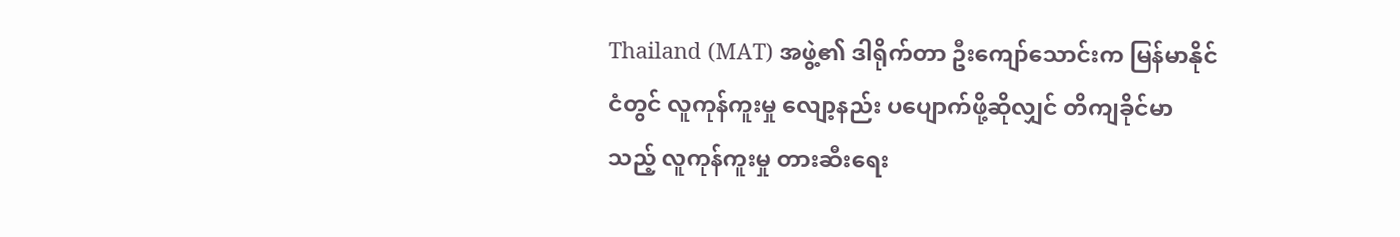Thailand (MAT) အဖွဲ့၏ ဒါရိုက်တာ ဦးကျော်သောင်းက မြန်မာနိုင်ငံတွင် လူကုန်ကူးမှု လျော့နည်း ပပျောက်ဖို့ဆိုလျှင် တိကျခိုင်မာသည့် လူကုန်ကူးမှု တားဆီးရေး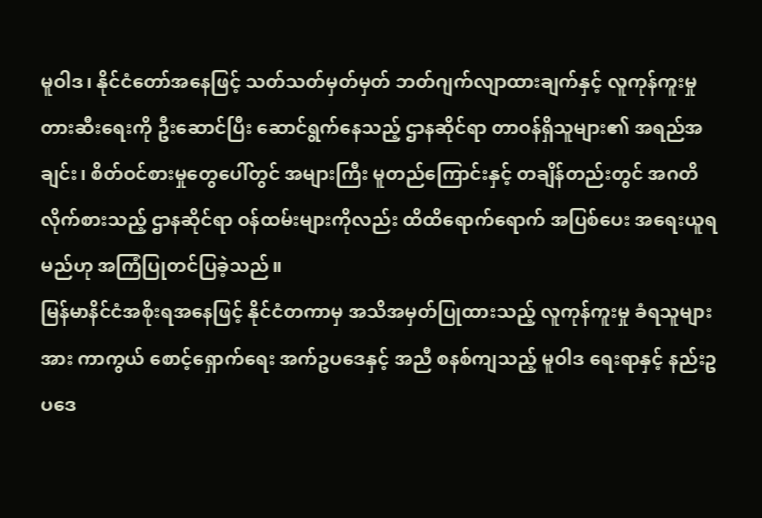မူဝါဒ၊ နိုင်ငံတော်အနေဖြင့် သတ်သတ်မှတ်မှတ် ဘတ်ဂျက်လျာထားချက်နှင့် လူကုန်ကူးမှုတားဆီးရေးကို ဦးဆောင်ပြီး ဆောင်ရွက်နေသည့် ဌာနဆိုင်ရာ တာဝန်ရှိသူများ၏ အရည်အချင်း၊ စိတ်ဝင်စားမှုတွေပေါ်တွင် အများကြီး မူတည်ကြောင်းနှင့် တချိန်တည်းတွင် အဂတိလိုက်စားသည့် ဌာနဆိုင်ရာ ဝန်ထမ်းများကိုလည်း ထိထိရောက်ရောက် အပြစ်ပေး အရေးယူရမည်ဟု အကြံပြုတင်ပြခဲ့သည်။
မြန်မာနိင်ငံအစိုးရအနေဖြင့် နိုင်ငံတကာမှ အသိအမှတ်ပြုထားသည့် လူကုန်ကူးမှု ခံရသူများအား ကာကွယ် စောင့်ရှောက်ရေး အက်ဥပဒေနှင့် အညီ စနစ်ကျသည့် မူဝါဒ ရေးရာနှင့် နည်းဥပဒေ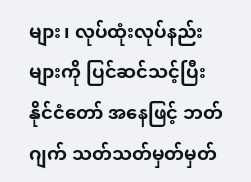များ၊ လုပ်ထုံးလုပ်နည်းများကို ပြင်ဆင်သင့်ပြီး နိုင်ငံတော် အနေဖြင့် ဘတ်ဂျက် သတ်သတ်မှတ်မှတ်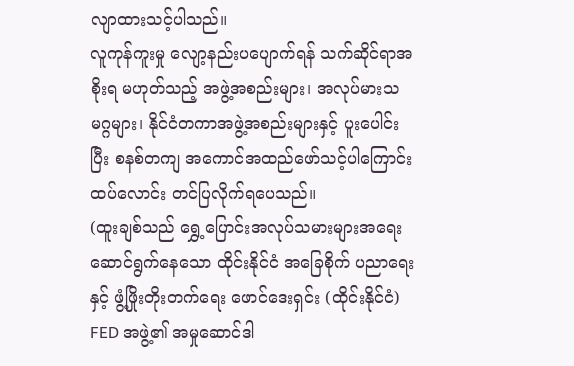လျာထားသင့်ပါသည်။
လူကုန်ကူးမှု လျော့နည်းပပျောက်ရန် သက်ဆိုင်ရာအစိုးရ မဟုတ်သည့် အဖွဲ့အစည်းများ၊ အလုပ်မားသမဂ္ဂများ၊ နိုင်ငံတကာအဖွဲ့အစည်းများနှင့် ပူးပေါင်းပြီး စနစ်တကျ အကောင်အထည်ဖော်သင့်ပါကြောင်း ထပ်လောင်း တင်ပြလိုက်ရပေသည်။
(ထူးချစ်သည် ရွှေ့ပြောင်းအလုပ်သမားများအရေး ဆောင်ရွက်နေသော ထိုင်းနိုင်ငံ အခြေစိုက် ပညာရေးနှင့် ဖွံ့ဖြိုးတိုးတက်ရေး ဖောင်ဒေးရှင်း (ထိုင်းနိုင်ငံ) FED အဖွဲ့၏ အမှုဆောင်ဒါ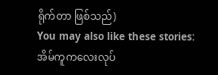ရိုက်တာ ဖြစ်သည်)
You may also like these stories:
အိမ်ကူကလေးလုပ်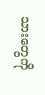သားတွေကို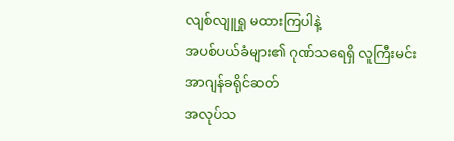လျစ်လျူရှု မထားကြပါနဲ့
အပစ်ပယ်ခံများ၏ ဂုဏ်သရေရှိ လူကြီးမင်း အာဂျန်ခရိုင်ဆတ်
အလုပ်သ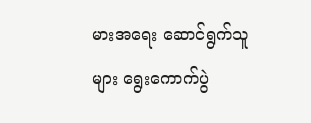မားအရေး ဆောင်ရွက်သူများ ရွေးကောက်ပွဲ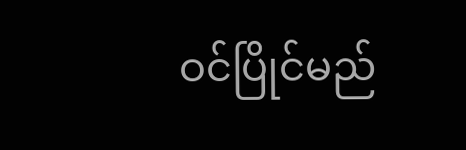ဝင်ပြိုင်မည်